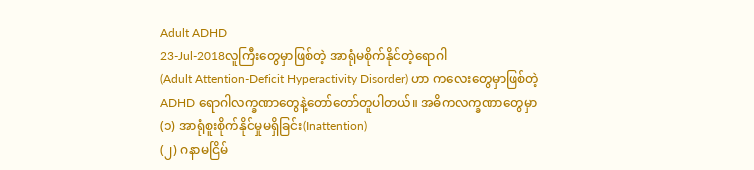Adult ADHD
23-Jul-2018လူကြီးတွေမှာဖြစ်တဲ့ အာရုံမစိုက်နိုင်တဲ့ရောဂါ
(Adult Attention-Deficit Hyperactivity Disorder) ဟာ ကလေးတွေမှာဖြစ်တဲ့ ADHD ရောဂါလက္ခဏာတွေနဲ့တော်တော်တူပါတယ်။ အဓိကလက္ခဏာတွေမှာ
(၁) အာရုံစူးစိုက်နိုင်မှုမရှိခြင်း(Inattention)
(၂) ဂနာမငြိမ်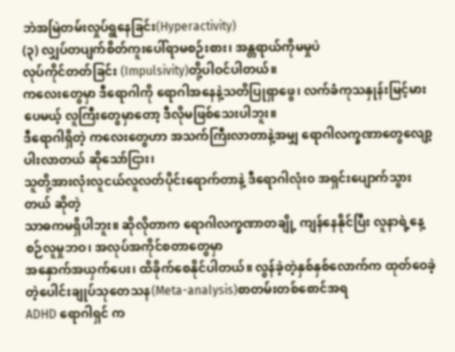ဘဲအမြဲတမ်းလှုပ်ရွနေခြင်း(Hyperactivity)
(၃) လျှပ်တပျက်စိတ်ကူးပေါ်ရာမစဉ်းစား၊ အန္တရာယ်ကိုမမှုပဲ
လုပ်ကိုင်တတ်ခြင်း (Impulsivity)တို့ပါဝင်ပါတယ်။
ကလေးတွေမှာ ဒီရောဂါကို ရောဂါအနေနဲ့သတိပြုရှာဖွေ၊ လက်ခံကုသနှုန်းမြင့်မားပေမယ့် လူကြီးတွေမှာတော့ ဒီလိုမဖြစ်သေးပါဘူး။
ဒီရောဂါရှိတဲ့ ကလေးတွေဟာ အသက်ကြီးလာတာနဲ့အမျှ ရောဂါလက္ခဏာတွေလျော့ပါးလာတယ် ဆိုသော်ငြား၊
သူတို့အားလုံးလူငယ်လူလတ်ပိုင်းရောက်တာနဲ့ ဒီရောဂါလုံး၀ အရှင်းပျောက်သွားတယ် ဆိုတဲ့
သာဓကမရှိပါဘူး။ ဆိုလိုတာက ရောဂါလက္ခဏာတချို့ ကျန်နေနိုင်ပြီး လူနာရဲ့နေ့စဉ်လူမှုဘဝ၊ အလုပ်အကိုင်စတာတွေမှာ
အနှောက်အယှက်ပေး၊ ထိခိုက်စေနိုင်ပါတယ်။ လွန်ခဲ့တဲ့နှစ်နှစ်လောက်က ထုတ်ဝေခဲ့တဲ့ပေါင်းချုပ်သုတေသန(Meta-analysis)စာတမ်းတစ်စောင်အရ
ADHD ရောဂါရှင် က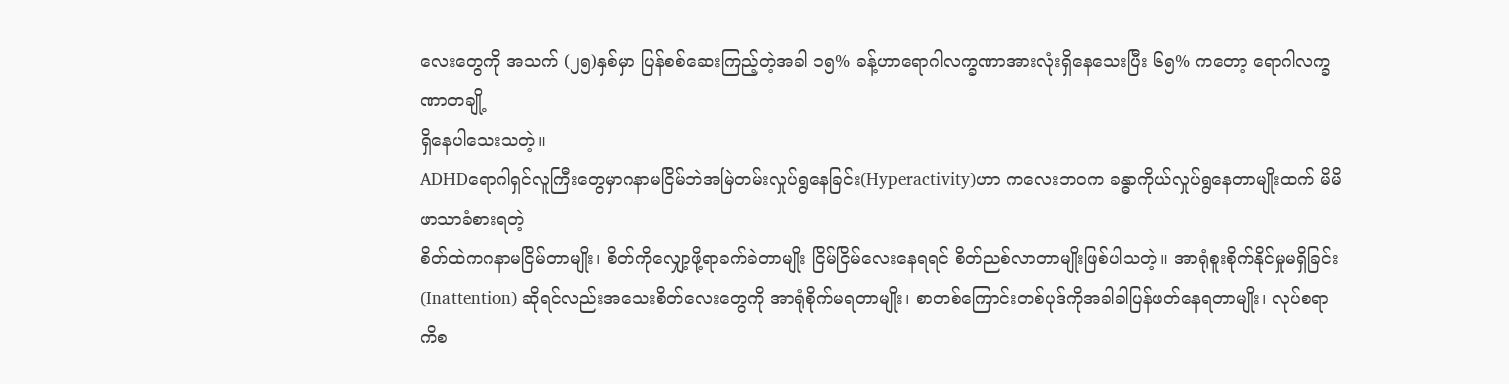လေးတွေကို အသက် (၂၅)နှစ်မှာ ပြန်စစ်ဆေးကြည့်တဲ့အခါ ၁၅% ခန့်ဟာရောဂါလက္ခဏာအားလုံးရှိနေသေးပြီး ၆၅% ကတော့ ရောဂါလက္ခဏာတချို့
ရှိနေပါသေးသတဲ့။
ADHDရောဂါရှင်လူကြီးတွေမှာဂနာမငြိမ်ဘဲအမြဲတမ်းလှုပ်ရွနေခြင်း(Hyperactivity)ဟာ ကလေးဘဝက ခန္ဓာကိုယ်လှုပ်ရွနေတာမျိုးထက် မိမိဖာသာခံစားရတဲ့
စိတ်ထဲကဂနာမငြိမ်တာမျိုး၊ စိတ်ကိုလျှော့ဖို့ရာခက်ခဲတာမျိုး ငြိမ်ငြိမ်လေးနေရရင် စိတ်ညစ်လာတာမျိုးဖြစ်ပါသတဲ့။ အာရုံစူးစိုက်နိုင်မှုမရှိခြင်း
(Inattention) ဆိုရင်လည်းအသေးစိတ်လေးတွေကို အာရုံစိုက်မရတာမျိုး၊ စာတစ်ကြောင်းတစ်ပုဒ်ကိုအခါခါပြန်ဖတ်နေရတာမျိုး၊ လုပ်စရာကိစ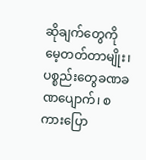ဆိုချက်တွေကို မေ့တတ်တာမျိုး၊
ပစ္စည်းတွေခဏခဏပျောက်၊ စကားပြော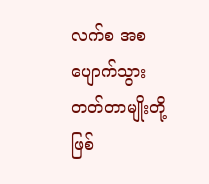လက်စ အစပျောက်သွားတတ်တာမျိုးတို့ ဖြစ်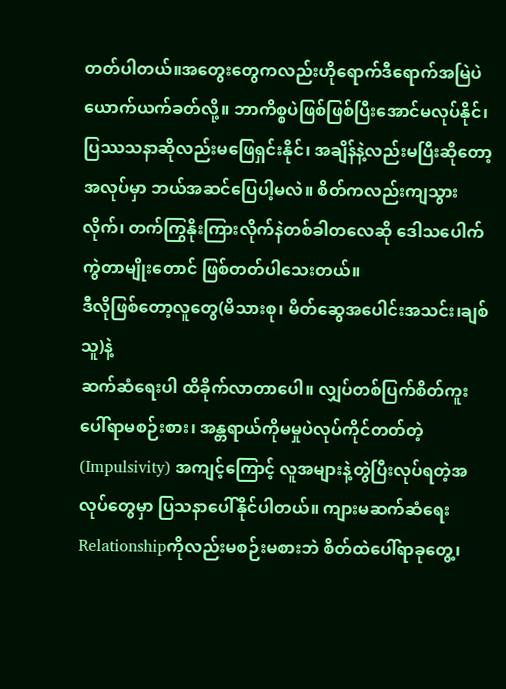တတ်ပါတယ်။အတွေးတွေကလည်းဟိုရောက်ဒီရောက်အမြဲပဲယောက်ယက်ခတ်လို့။ ဘာကိစ္စပဲဖြစ်ဖြစ်ပြီးအောင်မလုပ်နိုင်၊ပြဿသနာဆိုလည်းမဖြေရှင်းနိုင်၊ အချိန်နဲ့လည်းမပြီးဆိုတော့
အလုပ်မှာ ဘယ်အဆင်ပြေပါ့မလဲ။ စိတ်ကလည်းကျသွားလိုက်၊ တက်ကြွနိုးကြားလိုက်နဲတစ်ခါတလေဆို ဒေါသပေါက်ကွဲတာမျိုးတောင် ဖြစ်တတ်ပါသေးတယ်။
ဒီလိုဖြစ်တော့လူတွေ(မိသားစု၊ မိတ်ဆွေအပေါင်းအသင်း၊ချစ်သူ)နဲ့
ဆက်ဆံရေးပါ ထိခိုက်လာတာပေါ။ လျှပ်တစ်ပြက်စိတ်ကူးပေါ်ရာမစဉ်းစား၊ အန္တရာယ်ကိုမမှုပဲလုပ်ကိုင်တတ်တဲ့(Impulsivity) အကျင့်ကြောင့် လူအများနဲ့တွဲပြီးလုပ်ရတဲ့အလုပ်တွေမှာ ပြသနာပေါ်နိုင်ပါတယ်။ ကျားမဆက်ဆံရေး
Relationshipကိုလည်းမစဉ်းမစားဘဲ စိတ်ထဲပေါ်ရာခုတွေ့၊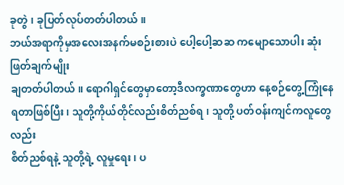ခုတွဲ၊ ခုပြတ်လုပ်တတ်ပါတယ်။
ဘယ်အရာကိုမှအလေးအနက်မစဉ်းစားပဲ ပေါ့ပေါ့ဆဆ ကမျောသောပါး ဆုံးဖြတ်ချက်မျိုး
ချတတ်ပါတယ်။ ရောဂါရှင်တွေမှာတော့ဒီလက္ခဏာတွေဟာ နေ့စဉ်တွေ့ကြုံနေရတာဖြစ်ပြီး၊ သူတို့ကိုယ်တိုင်လည်းစိတ်ညစ်ရ၊ သူတို့ ပတ်ဝန်းကျင်ကလူတွေလည်း
စိတ်ညစ်ရနဲ့ သူတို့ရဲ့ လူမှုရေး၊ ပ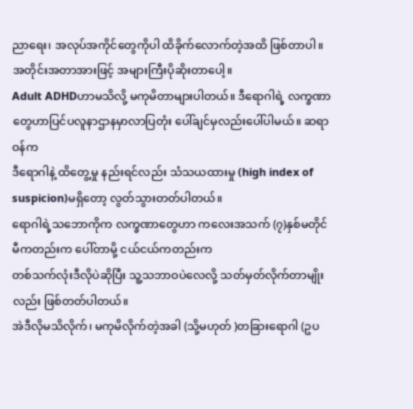ညာရေး၊ အလုပ်အကိုင်တွေကိုပါ ထိခိုက်လောက်တဲ့အထိ ဖြစ်တာပါ။
အတိုင်းအတာအားဖြင့် အများကြီးပိုဆိုးတာပေါ့။
Adult ADHDဟာမသိလို့ မကုမိတာများပါတယ်။ ဒီရောဂါရဲ့ လက္ခဏာတွေဟာပြင်ပလူနာဌာနမှာလာပြတုံး ပေါ်ချင်မှလည်းပေါ်ပါမယ်။ ဆရာဝန်က
ဒီရောဂါနဲ့ ထိတွေ့မှု နည်းရင်လည်း သံသယထားမှု (high index of suspicion)မရှိတော့ လွတ်သွားတတ်ပါတယ်။
ရောဂါရဲ့သဘောကိုက လက္ခဏာတွေဟာ ကလေးအသက် (၇)နှစ်မတိုင်မီကတည်းက ပေါ်တာမို့ ငယ်ငယ်ကတည်းက
တစ်သက်လုံးဒီလိုပဲဆိုပြီး သူ့သဘာဝပဲလေလို့ သတ်မှတ်လိုက်တာမျိုးလည်း ဖြစ်တတ်ပါတယ်။
အဲဒီလိုမသိလိုက်၊ မကုမိလိုက်တဲ့အခါ (သို့မဟုတ် )တခြားရောဂါ (ဥပ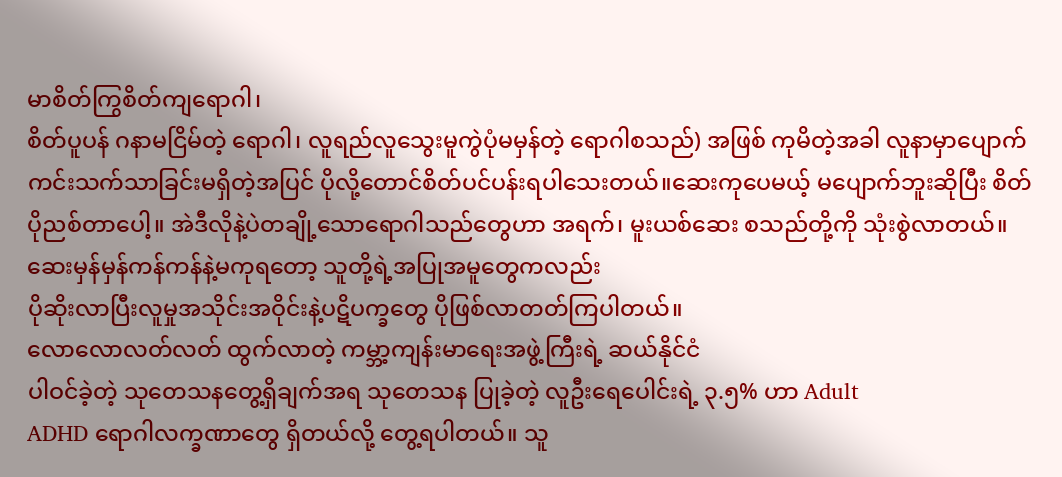မာစိတ်ကြွစိတ်ကျရောဂါ၊
စိတ်ပူပန် ဂနာမငြိမ်တဲ့ ရောဂါ၊ လူရည်လူသွေးမူကွဲပုံမမှန်တဲ့ ရောဂါစသည်) အဖြစ် ကုမိတဲ့အခါ လူနာမှာပျောက်ကင်းသက်သာခြင်းမရှိတဲ့အပြင် ပိုလို့တောင်စိတ်ပင်ပန်းရပါသေးတယ်။ဆေးကုပေမယ့် မပျောက်ဘူးဆိုပြီး စိတ်ပိုညစ်တာပေါ့။ အဲဒီလိုနဲ့ပဲတချို့သောရောဂါသည်တွေဟာ အရက်၊ မူးယစ်ဆေး စသည်တို့ကို သုံးစွဲလာတယ်။ဆေးမှန်မှန်ကန်ကန်နဲ့မကုရတော့ သူတို့ရဲ့အပြုအမူတွေကလည်း
ပိုဆိုးလာပြီးလူမှုအသိုင်းအဝိုင်းနဲ့ပဋိပက္ခတွေ ပိုဖြစ်လာတတ်ကြပါတယ်။
လောလောလတ်လတ် ထွက်လာတဲ့ ကမ္ဘာ့ကျန်းမာရေးအဖွဲ့ကြီးရဲ့ ဆယ်နိုင်ငံ
ပါဝင်ခဲ့တဲ့ သုတေသနတွေ့ရှိချက်အရ သုတေသန ပြုခဲ့တဲ့ လူဦးရေပေါင်းရဲ့ ၃.၅% ဟာ Adult
ADHD ရောဂါလက္ခဏာတွေ ရှိတယ်လို့ တွေ့ရပါတယ်။ သူ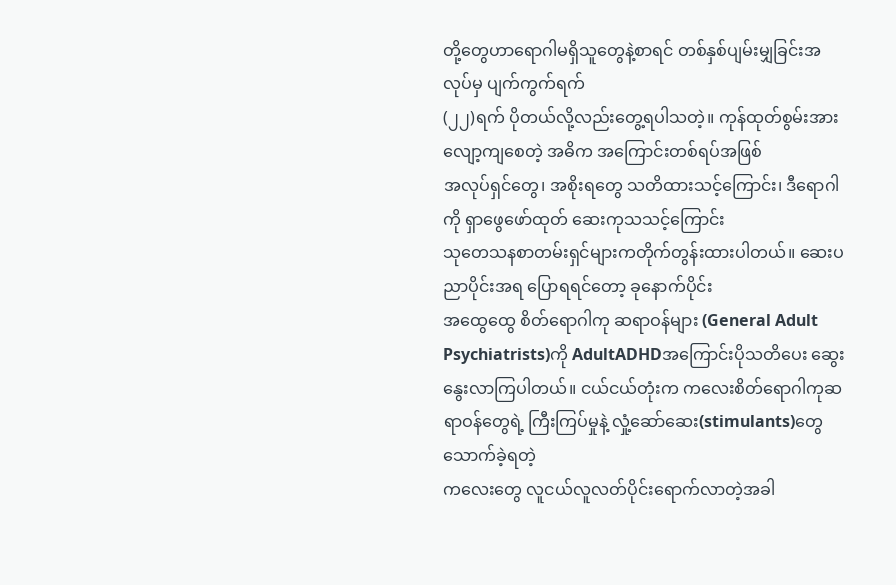တို့တွေဟာရောဂါမရှိသူတွေနဲ့စာရင် တစ်နှစ်ပျမ်းမျှခြင်းအလုပ်မှ ပျက်ကွက်ရက်
(၂၂)ရက် ပိုတယ်လို့လည်းတွေ့ရပါသတဲ့။ ကုန်ထုတ်စွမ်းအား လျော့ကျစေတဲ့ အဓိက အကြောင်းတစ်ရပ်အဖြစ်
အလုပ်ရှင်တွေ၊ အစိုးရတွေ သတိထားသင့်ကြောင်း၊ ဒီရောဂါကို ရှာဖွေဖော်ထုတ် ဆေးကုသသင့်ကြောင်း
သုတေသနစာတမ်းရှင်များကတိုက်တွန်းထားပါတယ်။ ဆေးပညာပိုင်းအရ ပြောရရင်တော့ ခုနောက်ပိုင်း
အထွေထွေ စိတ်ရောဂါကု ဆရာဝန်များ (General Adult Psychiatrists)ကို AdultADHDအကြောင်းပိုသတိပေး ဆွေးနွေးလာကြပါတယ်။ ငယ်ငယ်တုံးက ကလေးစိတ်ရောဂါကုဆရာဝန်တွေရဲ့ ကြီးကြပ်မှုနဲ့ လှုံ့ဆော်ဆေး(stimulants)တွေသောက်ခဲ့ရတဲ့
ကလေးတွေ လူငယ်လူလတ်ပိုင်းရောက်လာတဲ့အခါ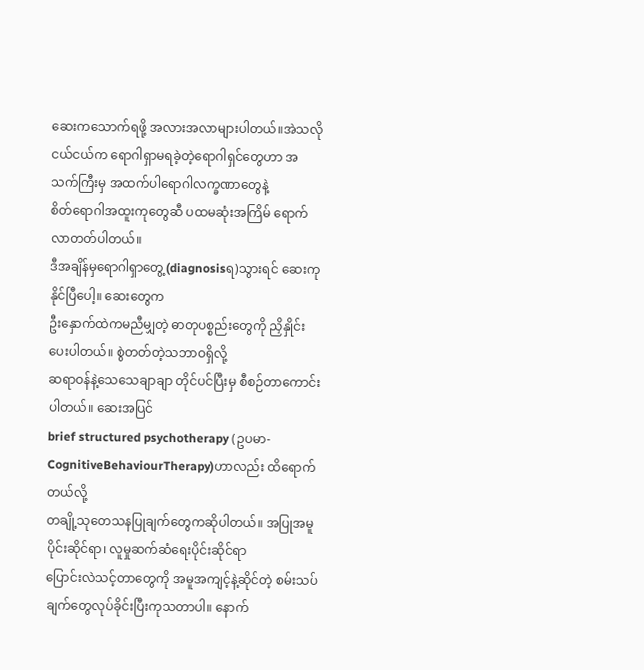ဆေးကသောက်ရဖို့ အလားအလာများပါတယ်။အဲသလိုငယ်ငယ်က ရောဂါရှာမရခဲ့တဲ့ရောဂါရှင်တွေဟာ အသက်ကြီးမှ အထက်ပါရောဂါလက္ခဏာတွေနဲ့
စိတ်ရောဂါအထူးကုတွေဆီ ပထမဆုံးအကြိမ် ရောက်လာတတ်ပါတယ်။
ဒီအချိန်မှရောဂါရှာတွေ့(diagnosisရ)သွားရင် ဆေးကုနိုင်ပြီပေါ့။ ဆေးတွေက
ဦးနှောက်ထဲကမညီမျှတဲ့ ဓာတုပစ္စည်းတွေကို ညှိနှိုင်းပေးပါတယ်။ စွဲတတ်တဲ့သဘာဝရှိလို့
ဆရာဝန်နဲ့သေသေချာချာ တိုင်ပင်ပြီးမှ စီစဉ်တာကောင်းပါတယ်။ ဆေးအပြင်
brief structured psychotherapy (ဥပမာ- CognitiveBehaviourTherapy)ဟာလည်း ထိရောက်တယ်လို့
တချို့သုတေသနပြုချက်တွေကဆိုပါတယ်။ အပြုအမူပိုင်းဆိုင်ရာ၊ လူမှုဆက်ဆံရေးပိုင်းဆိုင်ရာ
ပြောင်းလဲသင့်တာတွေကို အမူအကျင့်နဲ့ဆိုင်တဲ့ စမ်းသပ်ချက်တွေလုပ်ခိုင်းပြီးကုသတာပါ။ နောက်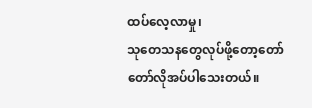ထပ်လေ့လာမှု၊
သုတေသနတွေလုပ်ဖို့တော့တော်တော်လိုအပ်ပါသေးတယ်။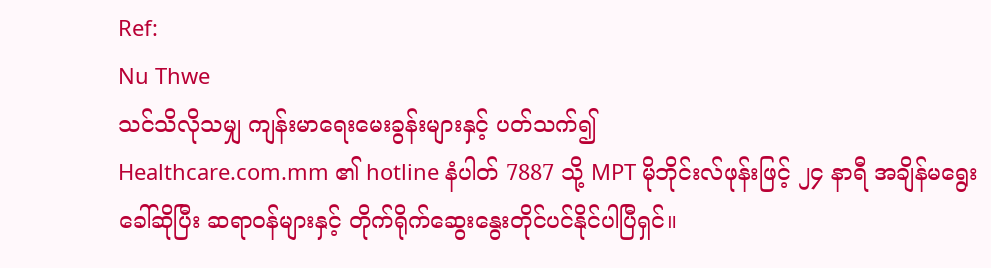Ref:
Nu Thwe
သင်သိလိုသမျှ ကျန်းမာရေးမေးခွန်းများနှင့် ပတ်သက်၍
Healthcare.com.mm ၏ hotline နံပါတ် 7887 သို့ MPT မိုဘိုင်းလ်ဖုန်းဖြင့် ၂၄ နာရီ အချိန်မရွေး ခေါ်ဆိုပြီး ဆရာဝန်များနှင့် တိုက်ရိုက်ဆွေးနွေးတိုင်ပင်နိုင်ပါပြီရှင်။